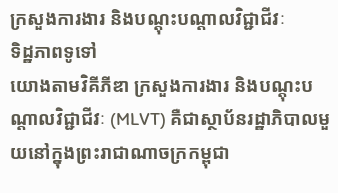ក្រសួងការងារ និងបណ្តុះបណ្តាលវិជ្ជាជីវៈ
ទិដ្ឋភាពទូទៅ
យោងតាមវិគីភីឌា ក្រសួងការងារ និងបណ្តុះបណ្តាលវិជ្ជាជីវៈ (MLVT) គឺជាស្ថាប័នរដ្ឋាភិបាលមួយនៅក្នុងព្រះរាជាណាចក្រកម្ពុជា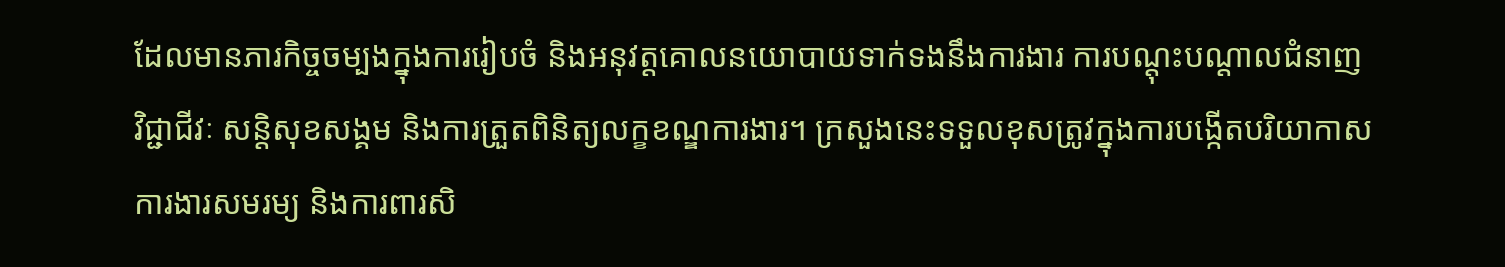ដែលមានភារកិច្ចចម្បងក្នុងការរៀបចំ និងអនុវត្តគោលនយោបាយទាក់ទងនឹងការងារ ការបណ្តុះបណ្តាលជំនាញវិជ្ជាជីវៈ សន្តិសុខសង្គម និងការត្រួតពិនិត្យលក្ខខណ្ឌការងារ។ ក្រសួងនេះទទួលខុសត្រូវក្នុងការបង្កើតបរិយាកាសការងារសមរម្យ និងការពារសិ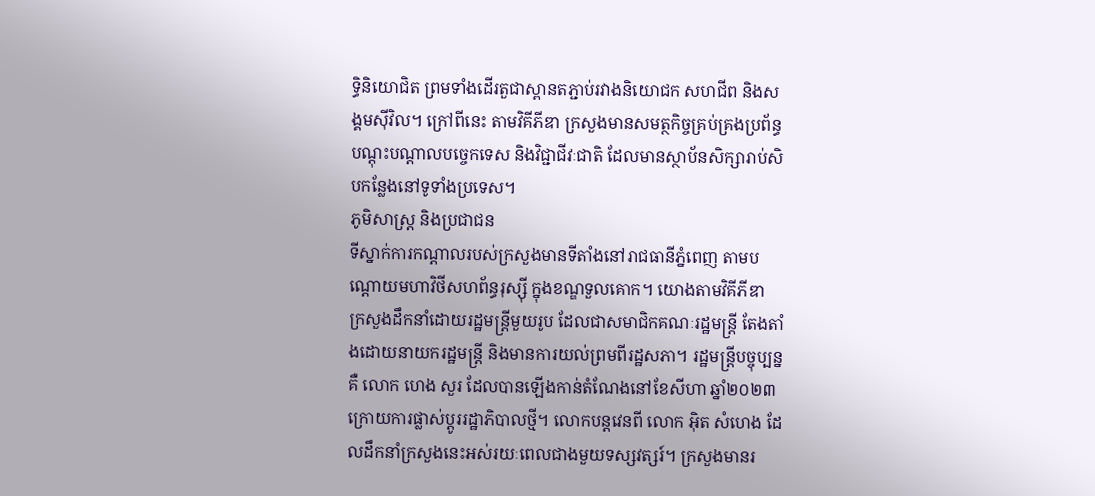ទ្ធិនិយោជិត ព្រមទាំងដើរតួជាស្ពានតភ្ជាប់រវាងនិយោជក សហជីព និងសង្គមស៊ីវិល។ ក្រៅពីនេះ តាមវិគីភីឌា ក្រសួងមានសមត្ថកិច្ចគ្រប់គ្រងប្រព័ន្ធបណ្តុះបណ្តាលបច្ចេកទេស និងវិជ្ជាជីវៈជាតិ ដែលមានស្ថាប័នសិក្សារាប់សិបកន្លែងនៅទូទាំងប្រទេស។
ភូមិសាស្ត្រ និងប្រជាជន
ទីស្នាក់ការកណ្តាលរបស់ក្រសួងមានទីតាំងនៅរាជធានីភ្នំពេញ តាមបណ្តោយមហាវិថីសហព័ន្ធរុស្ស៊ី ក្នុងខណ្ឌទួលគោក។ យោងតាមវិគីភីឌា ក្រសួងដឹកនាំដោយរដ្ឋមន្ត្រីមួយរូប ដែលជាសមាជិកគណៈរដ្ឋមន្ត្រី តែងតាំងដោយនាយករដ្ឋមន្ត្រី និងមានការយល់ព្រមពីរដ្ឋសភា។ រដ្ឋមន្ត្រីបច្ចុប្បន្នគឺ លោក ហេង សួរ ដែលបានឡើងកាន់តំណែងនៅខែសីហា ឆ្នាំ២០២៣ ក្រោយការផ្លាស់ប្តូររដ្ឋាភិបាលថ្មី។ លោកបន្តវេនពី លោក អ៊ិត សំហេង ដែលដឹកនាំក្រសួងនេះអស់រយៈពេលជាងមួយទស្សវត្សរ៍។ ក្រសួងមានរ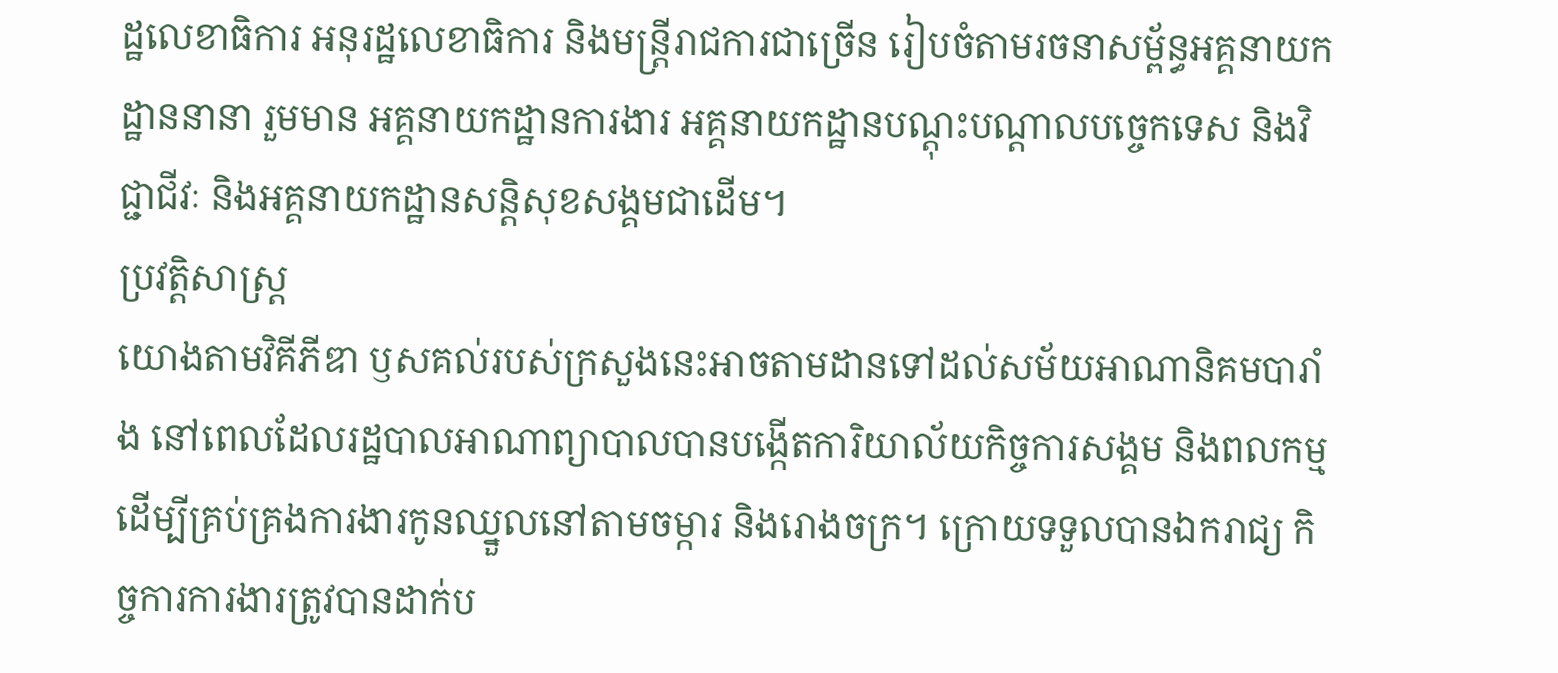ដ្ឋលេខាធិការ អនុរដ្ឋលេខាធិការ និងមន្ត្រីរាជការជាច្រើន រៀបចំតាមរចនាសម្ព័ន្ធអគ្គនាយកដ្ឋាននានា រួមមាន អគ្គនាយកដ្ឋានការងារ អគ្គនាយកដ្ឋានបណ្តុះបណ្តាលបច្ចេកទេស និងវិជ្ជាជីវៈ និងអគ្គនាយកដ្ឋានសន្តិសុខសង្គមជាដើម។
ប្រវត្តិសាស្ត្រ
យោងតាមវិគីភីឌា ឫសគល់របស់ក្រសួងនេះអាចតាមដានទៅដល់សម័យអាណានិគមបារាំង នៅពេលដែលរដ្ឋបាលអាណាព្យាបាលបានបង្កើតការិយាល័យកិច្ចការសង្គម និងពលកម្ម ដើម្បីគ្រប់គ្រងការងារកូនឈ្នួលនៅតាមចម្ការ និងរោងចក្រ។ ក្រោយទទួលបានឯករាជ្យ កិច្ចការការងារត្រូវបានដាក់ប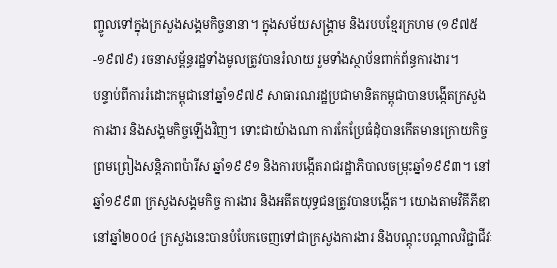ញ្ចូលទៅក្នុងក្រសួងសង្គមកិច្ចនានា។ ក្នុងសម័យសង្គ្រាម និងរបបខ្មែរក្រហម (១៩៧៥-១៩៧៩) រចនាសម្ព័ន្ធរដ្ឋទាំងមូលត្រូវបានរំលាយ រួមទាំងស្ថាប័នពាក់ព័ន្ធការងារ។
បន្ទាប់ពីការរំដោះកម្ពុជានៅឆ្នាំ១៩៧៩ សាធារណរដ្ឋប្រជាមានិតកម្ពុជាបានបង្កើតក្រសួងការងារ និងសង្គមកិច្ចឡើងវិញ។ ទោះជាយ៉ាងណា ការកែប្រែធំដុំបានកើតមានក្រោយកិច្ចព្រមព្រៀងសន្តិភាពប៉ារីស ឆ្នាំ១៩៩១ និងការបង្កើតរាជរដ្ឋាភិបាលចម្រុះឆ្នាំ១៩៩៣។ នៅឆ្នាំ១៩៩៣ ក្រសួងសង្គមកិច្ច ការងារ និងអតីតយុទ្ធជនត្រូវបានបង្កើត។ យោងតាមវិគីភីឌា នៅឆ្នាំ២០០៤ ក្រសួងនេះបានបំបែកចេញទៅជាក្រសួងការងារ និងបណ្តុះបណ្តាលវិជ្ជាជីវៈ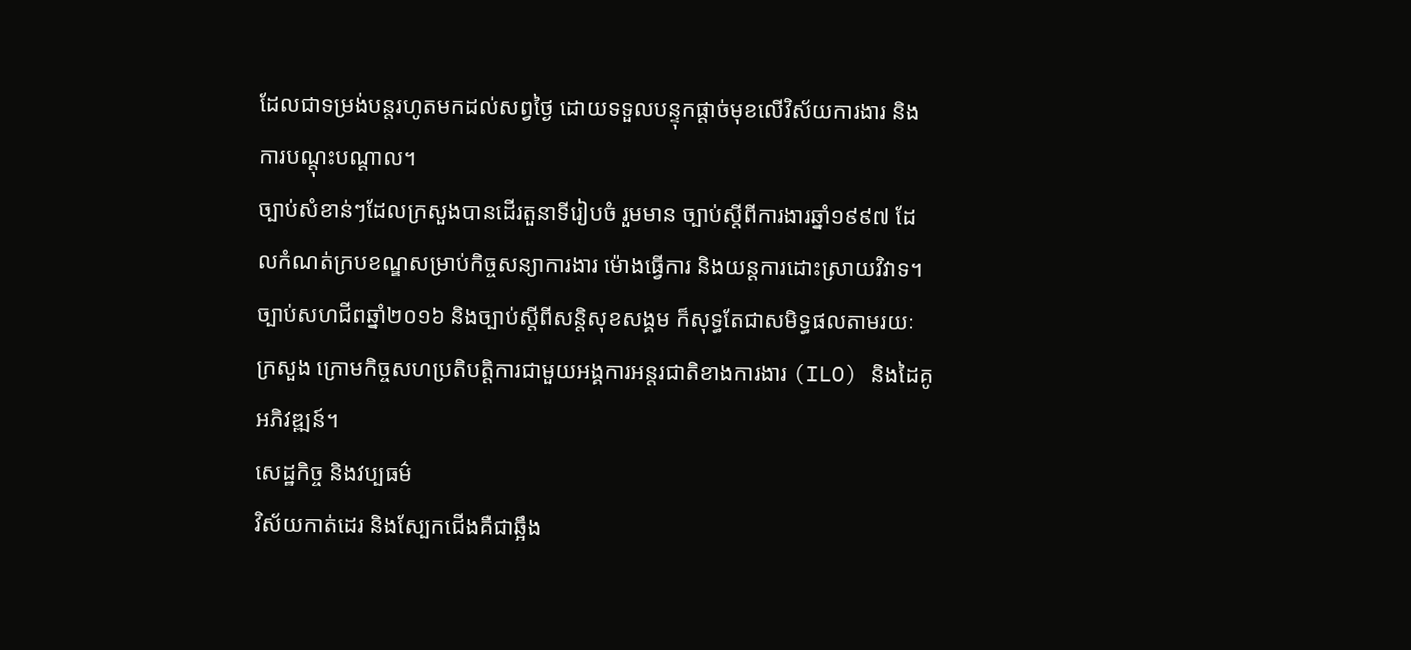ដែលជាទម្រង់បន្តរហូតមកដល់សព្វថ្ងៃ ដោយទទួលបន្ទុកផ្តាច់មុខលើវិស័យការងារ និងការបណ្តុះបណ្តាល។
ច្បាប់សំខាន់ៗដែលក្រសួងបានដើរតួនាទីរៀបចំ រួមមាន ច្បាប់ស្តីពីការងារឆ្នាំ១៩៩៧ ដែលកំណត់ក្របខណ្ឌសម្រាប់កិច្ចសន្យាការងារ ម៉ោងធ្វើការ និងយន្តការដោះស្រាយវិវាទ។ ច្បាប់សហជីពឆ្នាំ២០១៦ និងច្បាប់ស្តីពីសន្តិសុខសង្គម ក៏សុទ្ធតែជាសមិទ្ធផលតាមរយៈក្រសួង ក្រោមកិច្ចសហប្រតិបត្តិការជាមួយអង្គការអន្តរជាតិខាងការងារ (ILO) និងដៃគូអភិវឌ្ឍន៍។
សេដ្ឋកិច្ច និងវប្បធម៌
វិស័យកាត់ដេរ និងស្បែកជើងគឺជាឆ្អឹង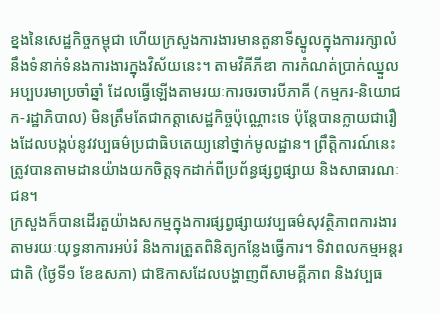ខ្នងនៃសេដ្ឋកិច្ចកម្ពុជា ហើយក្រសួងការងារមានតួនាទីស្នូលក្នុងការរក្សាលំនឹងទំនាក់ទំនងការងារក្នុងវិស័យនេះ។ តាមវិគីភីឌា ការកំណត់ប្រាក់ឈ្នួលអប្បបរមាប្រចាំឆ្នាំ ដែលធ្វើឡើងតាមរយៈការចរចារបីភាគី (កម្មករ-និយោជក-រដ្ឋាភិបាល) មិនត្រឹមតែជាកត្តាសេដ្ឋកិច្ចប៉ុណ្ណោះទេ ប៉ុន្តែបានក្លាយជារឿងដែលបង្កប់នូវវប្បធម៌ប្រជាធិបតេយ្យនៅថ្នាក់មូលដ្ឋាន។ ព្រឹត្តិការណ៍នេះត្រូវបានតាមដានយ៉ាងយកចិត្តទុកដាក់ពីប្រព័ន្ធផ្សព្វផ្សាយ និងសាធារណៈជន។
ក្រសួងក៏បានដើរតួយ៉ាងសកម្មក្នុងការផ្សព្វផ្សាយវប្បធម៌សុវត្ថិភាពការងារ តាមរយៈយុទ្ធនាការអប់រំ និងការត្រួតពិនិត្យកន្លែងធ្វើការ។ ទិវាពលកម្មអន្តរជាតិ (ថ្ងៃទី១ ខែឧសភា) ជាឱកាសដែលបង្ហាញពីសាមគ្គីភាព និងវប្បធ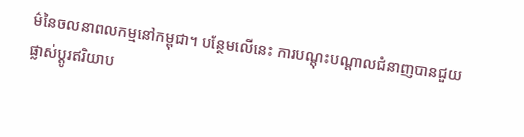ម៌នៃចលនាពលកម្មនៅកម្ពុជា។ បន្ថែមលើនេះ ការបណ្តុះបណ្តាលជំនាញបានជួយផ្លាស់ប្តូរឥរិយាប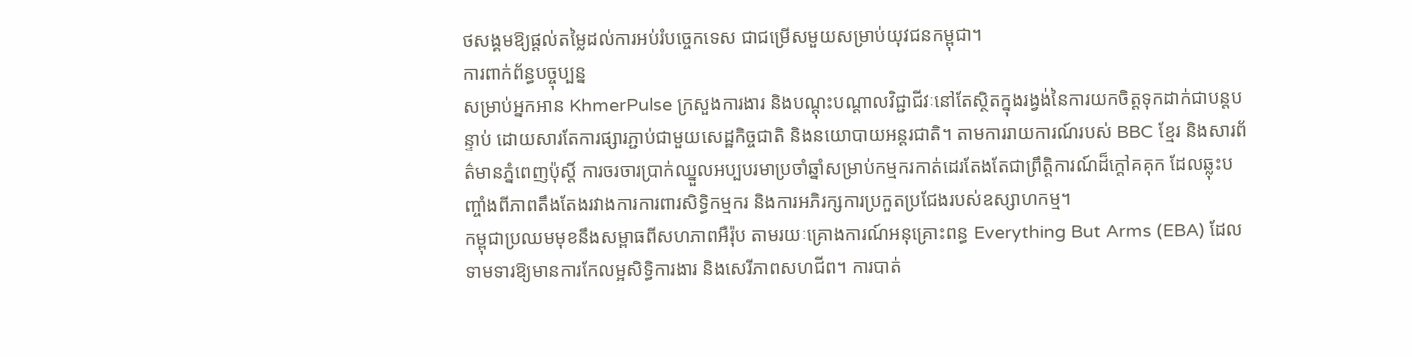ថសង្គមឱ្យផ្ដល់តម្លៃដល់ការអប់រំបច្ចេកទេស ជាជម្រើសមួយសម្រាប់យុវជនកម្ពុជា។
ការពាក់ព័ន្ធបច្ចុប្បន្ន
សម្រាប់អ្នកអាន KhmerPulse ក្រសួងការងារ និងបណ្តុះបណ្តាលវិជ្ជាជីវៈនៅតែស្ថិតក្នុងរង្វង់នៃការយកចិត្តទុកដាក់ជាបន្តបន្ទាប់ ដោយសារតែការផ្សារភ្ជាប់ជាមួយសេដ្ឋកិច្ចជាតិ និងនយោបាយអន្តរជាតិ។ តាមការរាយការណ៍របស់ BBC ខ្មែរ និងសារព័ត៌មានភ្នំពេញប៉ុស្តិ៍ ការចរចារប្រាក់ឈ្នួលអប្បបរមាប្រចាំឆ្នាំសម្រាប់កម្មករកាត់ដេរតែងតែជាព្រឹត្តិការណ៍ដ៏ក្តៅគគុក ដែលឆ្លុះបញ្ចាំងពីភាពតឹងតែងរវាងការការពារសិទ្ធិកម្មករ និងការអភិរក្សការប្រកួតប្រជែងរបស់ឧស្សាហកម្ម។
កម្ពុជាប្រឈមមុខនឹងសម្ពាធពីសហភាពអឺរ៉ុប តាមរយៈគ្រោងការណ៍អនុគ្រោះពន្ធ Everything But Arms (EBA) ដែលទាមទារឱ្យមានការកែលម្អសិទ្ធិការងារ និងសេរីភាពសហជីព។ ការបាត់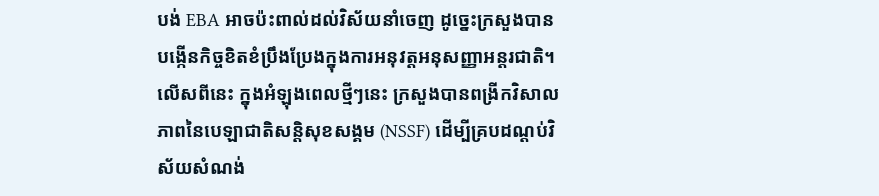បង់ EBA អាចប៉ះពាល់ដល់វិស័យនាំចេញ ដូច្នេះក្រសួងបានបង្កើនកិច្ចខិតខំប្រឹងប្រែងក្នុងការអនុវត្តអនុសញ្ញាអន្តរជាតិ។ លើសពីនេះ ក្នុងអំឡុងពេលថ្មីៗនេះ ក្រសួងបានពង្រីកវិសាលភាពនៃបេឡាជាតិសន្តិសុខសង្គម (NSSF) ដើម្បីគ្របដណ្តប់វិស័យសំណង់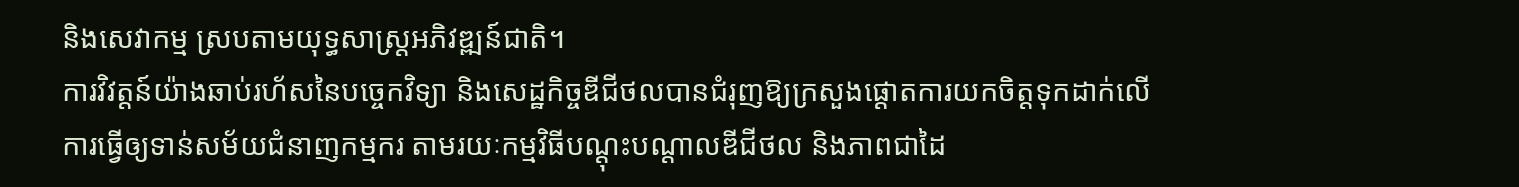និងសេវាកម្ម ស្របតាមយុទ្ធសាស្ត្រអភិវឌ្ឍន៍ជាតិ។
ការវិវត្តន៍យ៉ាងឆាប់រហ័សនៃបច្ចេកវិទ្យា និងសេដ្ឋកិច្ចឌីជីថលបានជំរុញឱ្យក្រសួងផ្ដោតការយកចិត្តទុកដាក់លើការធ្វើឲ្យទាន់សម័យជំនាញកម្មករ តាមរយៈកម្មវិធីបណ្តុះបណ្តាលឌីជីថល និងភាពជាដៃ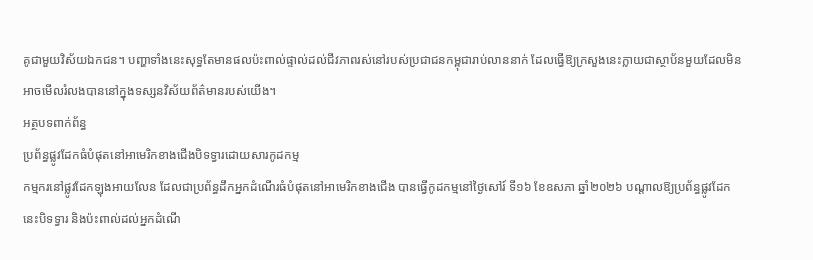គូជាមួយវិស័យឯកជន។ បញ្ហាទាំងនេះសុទ្ធតែមានផលប៉ះពាល់ផ្ទាល់ដល់ជីវភាពរស់នៅរបស់ប្រជាជនកម្ពុជារាប់លាននាក់ ដែលធ្វើឱ្យក្រសួងនេះក្លាយជាស្ថាប័នមួយដែលមិនអាចមើលរំលងបាននៅក្នុងទស្សនវិស័យព័ត៌មានរបស់យើង។
អត្ថបទពាក់ព័ន្ធ
ប្រព័ន្ធផ្លូវដែកធំបំផុតនៅអាមេរិកខាងជើងបិទទ្វារដោយសារកូដកម្ម
កម្មករនៅផ្លូវដែកឡុងអាយលែន ដែលជាប្រព័ន្ធដឹកអ្នកដំណើរធំបំផុតនៅអាមេរិកខាងជើង បានធ្វើកូដកម្មនៅថ្ងៃសៅរ៍ ទី១៦ ខែឧសភា ឆ្នាំ២០២៦ បណ្តាលឱ្យប្រព័ន្ធផ្លូវដែកនេះបិទទ្វារ និងប៉ះពាល់ដល់អ្នកដំណើ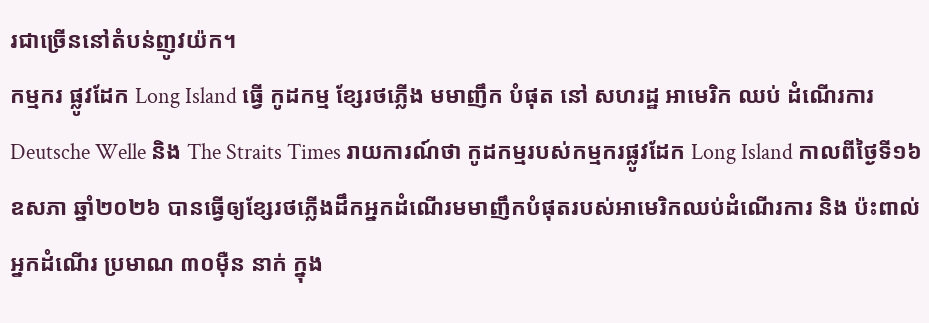រជាច្រើននៅតំបន់ញូវយ៉ក។
កម្មករ ផ្លូវដែក Long Island ធ្វើ កូដកម្ម ខ្សែរថភ្លើង មមាញឹក បំផុត នៅ សហរដ្ឋ អាមេរិក ឈប់ ដំណើរការ
Deutsche Welle និង The Straits Times រាយការណ៍ថា កូដកម្មរបស់កម្មករផ្លូវដែក Long Island កាលពីថ្ងៃទី១៦ ឧសភា ឆ្នាំ២០២៦ បានធ្វើឲ្យខ្សែរថភ្លើងដឹកអ្នកដំណើរមមាញឹកបំផុតរបស់អាមេរិកឈប់ដំណើរការ និង ប៉ះពាល់ អ្នកដំណើរ ប្រមាណ ៣០ម៉ឺន នាក់ ក្នុង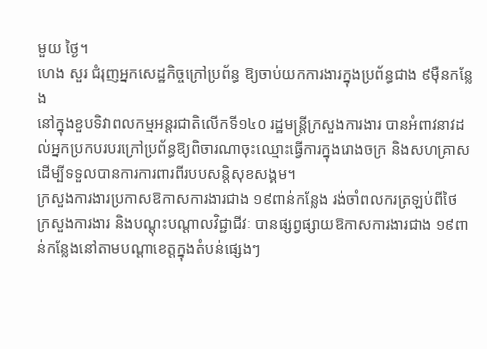មួយ ថ្ងៃ។
ហេង សួរ ជំរុញអ្នកសេដ្ឋកិច្ចក្រៅប្រព័ន្ធ ឱ្យចាប់យកការងារក្នុងប្រព័ន្ធជាង ៩ម៉ឺនកន្លែង
នៅក្នុងខួបទិវាពលកម្មអន្តរជាតិលើកទី១៤០ រដ្ឋមន្ត្រីក្រសួងការងារ បានអំពាវនាវដល់អ្នកប្រកបរបរក្រៅប្រព័ន្ធឱ្យពិចារណាចុះឈ្មោះធ្វើការក្នុងរោងចក្រ និងសហគ្រាស ដើម្បីទទួលបានការការពារពីរបបសន្តិសុខសង្គម។
ក្រសួងការងារប្រកាសឱកាសការងារជាង ១៩ពាន់កន្លែង រង់ចាំពលករត្រឡប់ពីថៃ
ក្រសួងការងារ និងបណ្ដុះបណ្ដាលវិជ្ជាជីវៈ បានផ្សព្វផ្សាយឱកាសការងារជាង ១៩ពាន់កន្លែងនៅតាមបណ្ដាខេត្តក្នុងតំបន់ផ្សេងៗ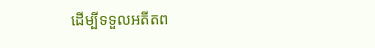ដើម្បីទទួលអតីតព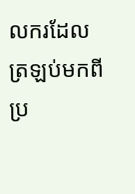លករដែលត្រឡប់មកពីប្រ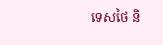ទេសថៃ និ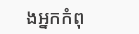ងអ្នកកំពុ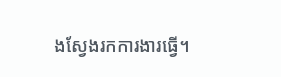ងស្វែងរកការងារធ្វើ។